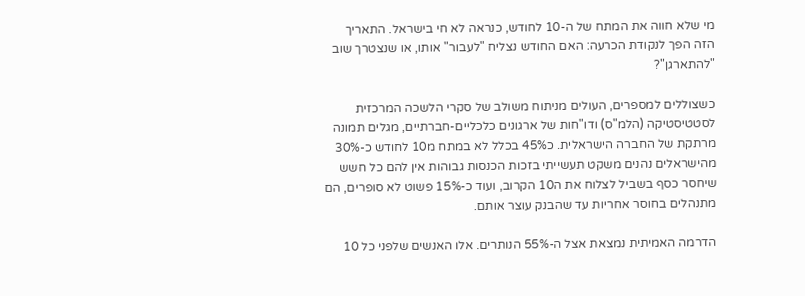מי שלא חווה את המתח של ה-10 לחודש, כנראה לא חי בישראל. התאריך הזה הפך לנקודת הכרעה: האם החודש נצליח "לעבור" אותו, או שנצטרך שוב "להתארגן"?

כשצוללים למספרים, העולים מניתוח משולב של סקרי הלשכה המרכזית לסטטיסטיקה (הלמ"ס) ודו"חות של ארגונים כלכליים-חברתיים, מגלים תמונה מרתקת של החברה הישראלית. כ45% בכלל לא במתח מ10 לחודש כ-30% מהישראלים נהנים משקט תעשייתי בזכות הכנסות גבוהות אין להם כל חשש שיחסר כסף בשביל לצלוח את ה10 הקרוב, ועוד כ-15% פשוט לא סופרים, הם מתנהלים בחוסר אחריות עד שהבנק עוצר אותם.

הדרמה האמיתית נמצאת אצל ה-55% הנותרים. אלו האנשים שלפני כל 10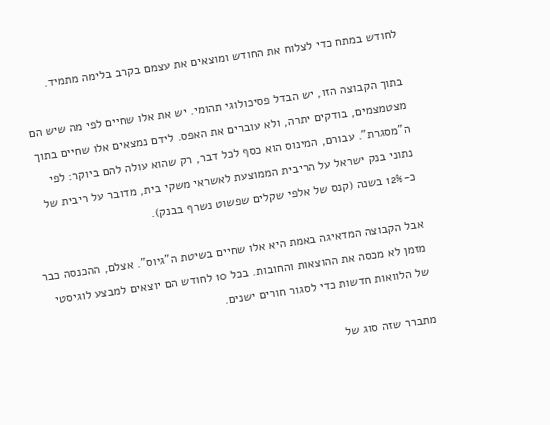לחודש במתח כדי לצלוח את החודש ומוצאים את עצמם בקרב בלימה מתמיד.

בתוך הקבוצה הזו, יש הבדל פסיכולוגי תהומי. יש את אלו שחיים לפי מה שיש הם מצטמצמים, בודקים יתרה, ולא עוברים את האפס. לידם נמצאים אלו שחיים בתוך ה"מסגרת". עבורם, המינוס הוא כסף לכל דבר, רק שהוא עולה להם ביוקר: לפי נתוני בנק ישראל על הריבית הממוצעת לאשראי משקי בית, מדובר על ריבית של כ-12% בשנה (קנס של אלפי שקלים שפשוט נשרף בבנק).

אבל הקבוצה המדאיגה באמת היא אלו שחיים בשיטת ה"גיוס". אצלם, ההכנסה כבר מזמן לא מכסה את ההוצאות והחובות. בכל 10 לחודש הם יוצאים למבצע לוגיסטי של הלוואות חדשות כדי לסגור חורים ישנים.

מתברר שזה סוג של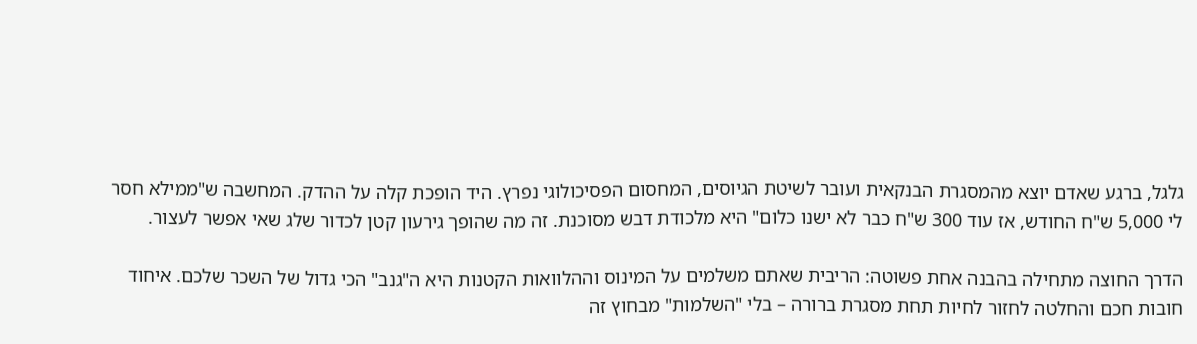גלגל, ברגע שאדם יוצא מהמסגרת הבנקאית ועובר לשיטת הגיוסים, המחסום הפסיכולוגי נפרץ. היד הופכת קלה על ההדק. המחשבה ש"ממילא חסר לי 5,000 ש"ח החודש, אז עוד 300 ש"ח כבר לא ישנו כלום" היא מלכודת דבש מסוכנת. זה מה שהופך גירעון קטן לכדור שלג שאי אפשר לעצור.

הדרך החוצה מתחילה בהבנה אחת פשוטה: הריבית שאתם משלמים על המינוס וההלוואות הקטנות היא ה"גנב" הכי גדול של השכר שלכם. איחוד חובות חכם והחלטה לחזור לחיות תחת מסגרת ברורה – בלי "השלמות" מבחוץ זה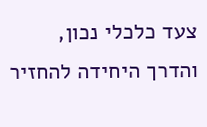צעד כלכלי נכון, והדרך היחידה להחזיר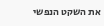את השקט הנפשי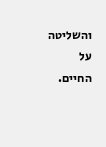והשליטה על החיים.